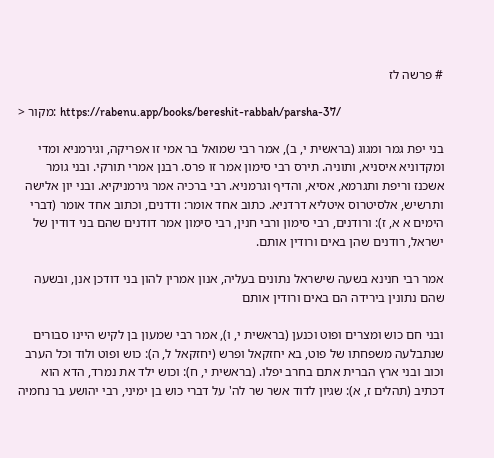# פרשה לז

> מקור: https://rabenu.app/books/bereshit-rabbah/parsha-37/

בני יפת גמר ומגוג (בראשית י, ב), אמר רבי שמואל בר אמי זו אפריקה, וגירמניא ומדי ומקדוניא איסניא, ותוניה. תירס רבי סימון אמר זו פרס. רבנן אמרי תורקי. ובני גומר אשכנז וריפת ותגרמא, אסיא, והדיף וגרמניא. רבי ברכיה אמר גירמניקיא. ובני יון אלישה ותרשיש, אלסיטרוס איטליא דרדניא. כתוב אחד אומר: ודדנים, וכתוב אחד אומר (דברי הימים א א, ז): ורודנים, רבי סימון ורבי חנין, רבי סימון אמר דודנים שהם בני דודין של ישראל, רודנים שהן באים ורודין אותם.

אמר רבי חנינא בשעה שישראל נתונים בעליה, אנון אמרין להון בני דודכן אנן, ובשעה שהם נתונין בירידה הם באים ורודין אותם

ובני חם כוש ומצרים ופוט וכנען (בראשית י, ו), אמר רבי שמעון בן לקיש היינו סבורים שנתבלעה משפחתו של פוט, בא יחזקאל ופרש (יחזקאל ל, ה): כוש ופוט ולוד וכל הערב וכוב ובני ארץ הברית אתם בחרב יפלו. (בראשית י, ח): וכוש ילד את נמרד, הדא הוא דכתיב (תהלים ז, א): שגיון לדוד אשר שר לה' על דברי כוש בן ימיני, רבי יהושע בר נחמיה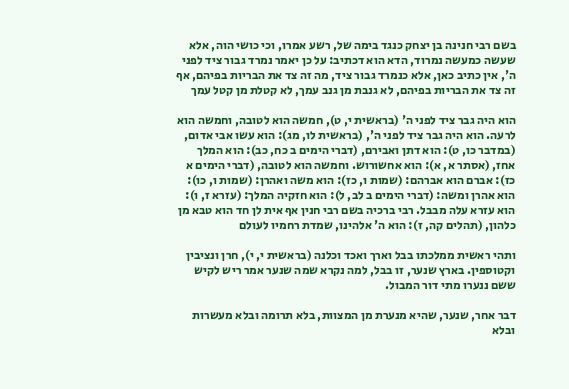בשם רבי חנינה בן יצחק כנגד בימה של, רשע אמרו, וכי כושי הוה, אלא שעשה כמעשה נמרוד, הדא הוא דכתיב: על כן יאמר נמרד גבור ציד לפני ה', אין כתיב כאן, אלא כנמרד גבור ציד, מה זה צד את הבריות בפיהם, אף זה צד את הבריות בפיהם, לא גנבת מן גנב עמך, לא קטלת מן קטל עמך

הוא היה גבר ציד לפני ה' (בראשית י, ט), חמשה הוא לטובה, וחמשה הוא לרעה. הוא היה גבר ציד לפני ה', (בראשית לו, מג): הוא עשו אבי אדום, (במדבר כו, ט): הוא דתן ואבירם, (דברי הימים ב כח, כב): הוא המלך אחז, (אסתר א, א): הוא אחשורוש. וחמשה הוא לטובה, (דברי הימים א כז): אברם הוא אברהם: (שמות ו, כז): הוא משה ואהרן: (שמות ו, כו): הוא אהרן ומשה: (דברי הימים ב לב, ל): הוא חזקיה המלך: (עזרא ז, ו): הוא עזרא עלה מבבל. רבי ברכיה בשם רבי חנין אף אית לן חד הוא טבא מן כלהון, (תהלים קה, ז): הוא ה' אלהינו, שמדת רחמיו לעולם

ותהי ראשית ממלכתו בבל וארך ואכד וכלנה (בראשית י, י), חרן ונציבין וקטוספין. בארץ שנער, זו בבל, למה נקרא שמה שנער אמר ריש לקיש ששם ננערו מתי דור המבול.

דבר אחר, שנער, שהיא מנערת מן המצוות, בלא תרומה ובלא מעשרות ובלא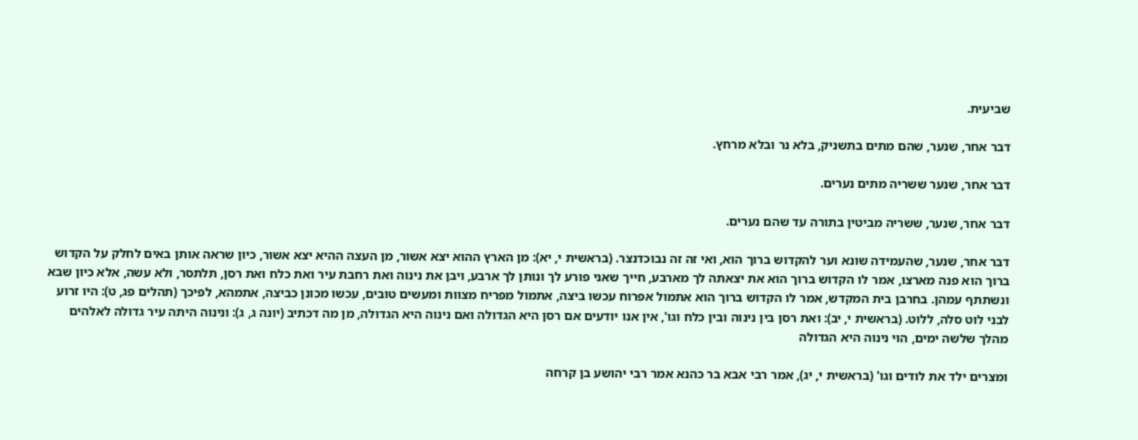שביעית.

דבר אחר, שנער, שהם מתים בתשניק, בלא נר ובלא מרחץ.

דבר אחר, שנער ששריה מתים נערים.

דבר אחר, שנער, ששריה מביטין בתורה עד שהם נערים.

דבר אחר, שנער, שהעמידה שונא וער להקדוש ברוך הוא, ואי זה זה נבוכדנצר. (בראשית י, יא): מן הארץ ההוא יצא אשור, מן העצה ההיא יצא אשור, כיון שראה אותן באים לחלק על הקדוש ברוך הוא פנה מארצו, אמר לו הקדוש ברוך הוא את יצאתה לך מארבע, חייך שאני פורע לך ונותן לך ארבע, ויבן את נינוה ואת רחבת עיר ואת כלח ואת רסן, תלתסר, ולא עשה, אלא כיון שבא ונשתתף עמהן. בחרבן בית המקדש, אמר לו הקדוש ברוך הוא אתמול אפרוח עכשו ביצה, אתמול מפריח מצוות ומעשים טובים, עכשו מכונן כביצה, אתמהא, לפיכך (תהלים פג, ט): היו זרוע לבני לוט סלה, ללוט. (בראשית י, יב): ואת רסן בין נינוה ובין כלח וגו', אין אנו יודעים אם רסן היא הגדולה ואם נינוה היא הגדולה, מן מה דכתיב (יונה ג, ג): ונינוה היתה עיר גדולה לאלהים מהלך שלשה ימים, הוי נינוה היא הגדולה

ומצרים ילד את לודים וגו' (בראשית י, יג), אמר רבי אבא בר כהנא אמר רבי יהושע בן קרחה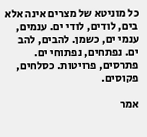כל מוניטא של מצרים אינה אלא בים, לודים, לודי ים. ענמים, ענמי ים, כשמן. להבים, להב ים. נפתחים, נפתוחי ים. פתרסים, פרויטות. כסלחים, פקוסים.

אמר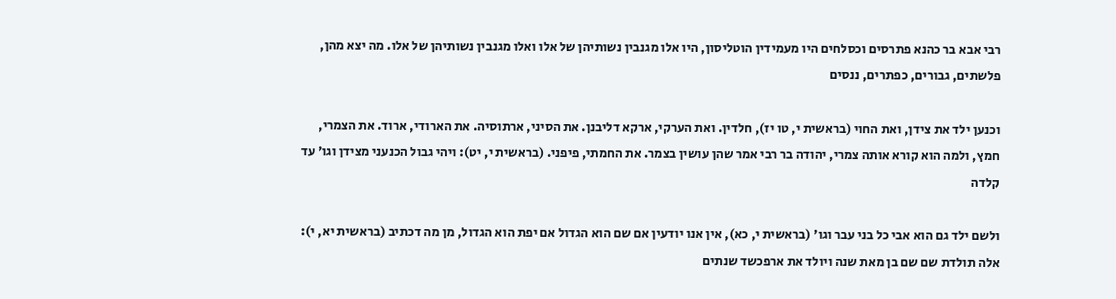רבי אבא בר כהנא פתרסים וכסלחים היו מעמידין הוטליסון, היו אלו מגנבין נשותיהן של אלו ואלו מגנבין נשותיהן של אלו. מה יצא מהן, פלשתים, גבורים, כפתרים, ננסים

וכנען ילד את צידן, ואת החוי (בראשית י, טו יז), חלדין. ואת הערקי, ארקא דליבנן. את הסיני, ארתוסיה. את הארודי, ארוד. את הצמרי, חמץ, ולמה הוא קורא אותה צמרי, יהודה בר רבי אמר שהן עושין בצמר. את החמתי, פיפני. (בראשית י, יט): ויהי גבול הכנעני מצידן וגו' עד קלדה

ולשם ילד גם הוא אבי כל בני עבר וגו' (בראשית י, כא), אין אנו יודעין אם שם הוא הגדול אם יפת הוא הגדול, מן מה דכתיב (בראשית יא, י): אלה תולדת שם שם בן מאת שנה ויולד את ארפכשד שנתים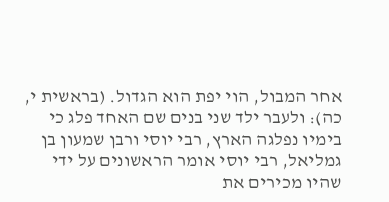אחר המבול, הוי יפת הוא הגדול. (בראשית י, כה): ולעבר ילד שני בנים שם האחד פלג כי בימיו נפלגה הארץ, רבי יוסי ורבן שמעון בן גמליאל, רבי יוסי אומר הראשונים על ידי שהיו מכירים את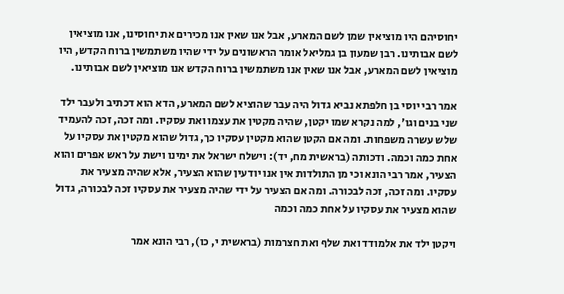יחוסיהם היו מוציאין שמן לשם המארע, אבל אנו שאין אנו מכירים את יחוסינו, אנו מוציאין לשם אבותינו. רבן שמעון בן גמליאל אומר הראשונים על ידי שהיו משתמשין ברוח הקדש, היו מוציאין לשם המארע, אבל אנו שאין אנו משתמשין ברוח הקדש אנו מוציאין לשם אבותינו.

אמר רבי יוסי בן חלפתא נביא גדול היה עבר שהוציא לשם המארע, הדא הוא דכתיב ולעבר ילד שני בנים וגו', למה נקרא שמו יקטן, שהיה מקטין את עצמו ואת עסקיו. ומה זכה, זכה להעמיד שלש עשרה משפחות. ומה אם הקטן שהוא מקטין עסקיו כך, גדול שהוא מקטין את עסקיו על אחת כמה וכמה. ודכותה (בראשית מח, יד): וישלח ישראל את ימינו וישת על ראש אפרים והוא הצעיר, אמר רבי הונא וכי מן התולדות אין אנו יודעין שהוא הצעיר, אלא שהיה מצעיר את עסקיו. ומה זכה, זכה לבכורה. ומה אם הצעיר על ידי שהיה מצעיר את עסקיו זכה לבכורה, גדול שהוא מצעיר את עסקיו על אחת כמה וכמה

ויקטן ילד את אלמודד ואת שלף ואת חצרמות (בראשית י, כו), רבי הונא אמר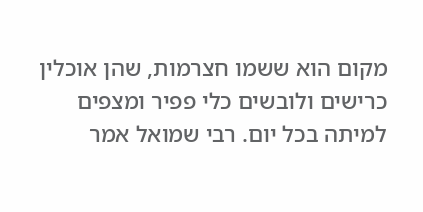מקום הוא ששמו חצרמות, שהן אוכלין כרישים ולובשים כלי פפיר ומצפים למיתה בכל יום. רבי שמואל אמר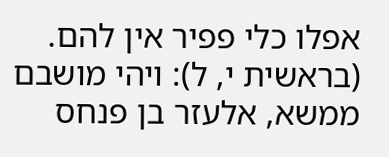אפלו כלי פפיר אין להם. (בראשית י, ל): ויהי מושבם ממשא, אלעזר בן פנחס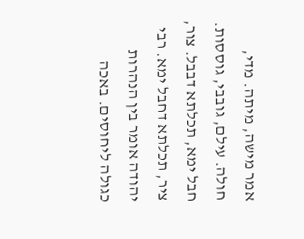אמר מישה, מיתה. מדי, חולה. עילם, גובבי, גוססות. חבל ימא, תכלתא דבבל. צור, ציר, תכלתא דחבל ימא. רבי יהודה אומר בין הנהרות כגולה ליחוסים. באכה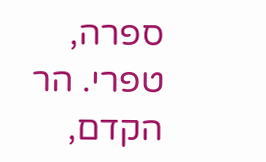ספרה, טפרי. הר הקדם,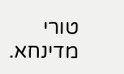טורי מדינחא.